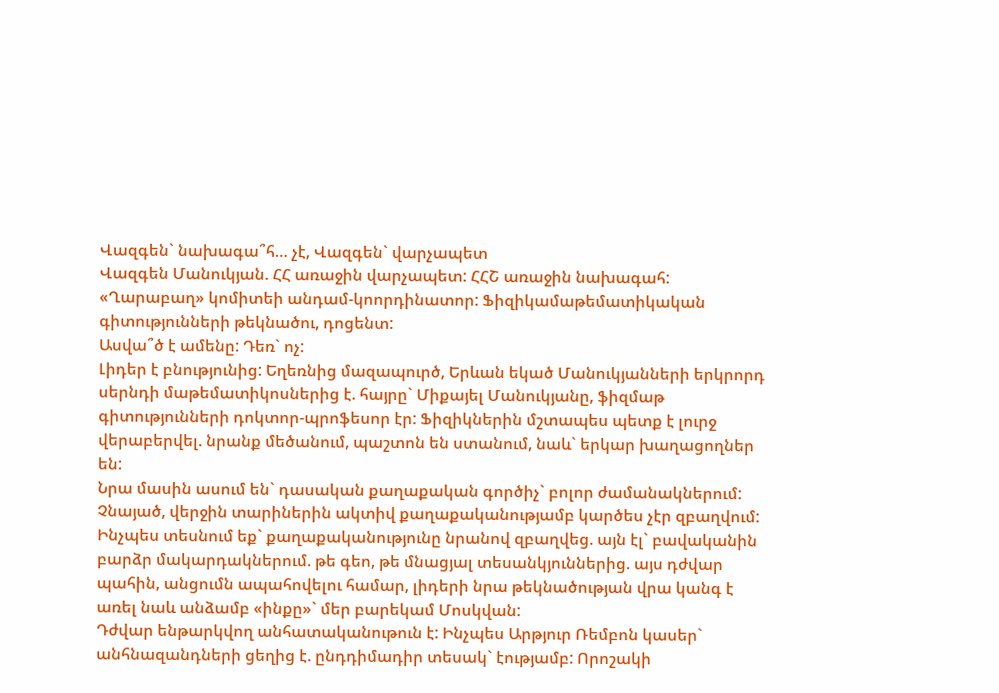Վազգեն` նախագա՞հ… չէ, Վազգեն` վարչապետ
Վազգեն Մանուկյան. ՀՀ առաջին վարչապետ: ՀՀՇ առաջին նախագահ: «Ղարաբաղ» կոմիտեի անդամ-կոորդինատոր: Ֆիզիկամաթեմատիկական գիտությունների թեկնածու, դոցենտ:
Ասվա՞ծ է ամենը: Դեռ` ոչ:
Լիդեր է բնությունից: Եղեռնից մազապուրծ, Երևան եկած Մանուկյանների երկրորդ սերնդի մաթեմատիկոսներից է. հայրը` Միքայել Մանուկյանը, ֆիզմաթ գիտությունների դոկտոր-պրոֆեսոր էր: Ֆիզիկներին մշտապես պետք է լուրջ վերաբերվել. նրանք մեծանում, պաշտոն են ստանում, նաև` երկար խաղացողներ են:
Նրա մասին ասում են` դասական քաղաքական գործիչ` բոլոր ժամանակներում: Չնայած, վերջին տարիներին ակտիվ քաղաքականությամբ կարծես չէր զբաղվում: Ինչպես տեսնում եք` քաղաքականությունը նրանով զբաղվեց. այն էլ` բավականին բարձր մակարդակներում. թե գեո, թե մնացյալ տեսանկյուններից. այս դժվար պահին, անցումն ապահովելու համար, լիդերի նրա թեկնածության վրա կանգ է առել նաև անձամբ «ինքը»` մեր բարեկամ Մոսկվան:
Դժվար ենթարկվող անհատականութուն է: Ինչպես Արթյուր Ռեմբոն կասեր` անհնազանդների ցեղից է. ընդդիմադիր տեսակ` էությամբ: Որոշակի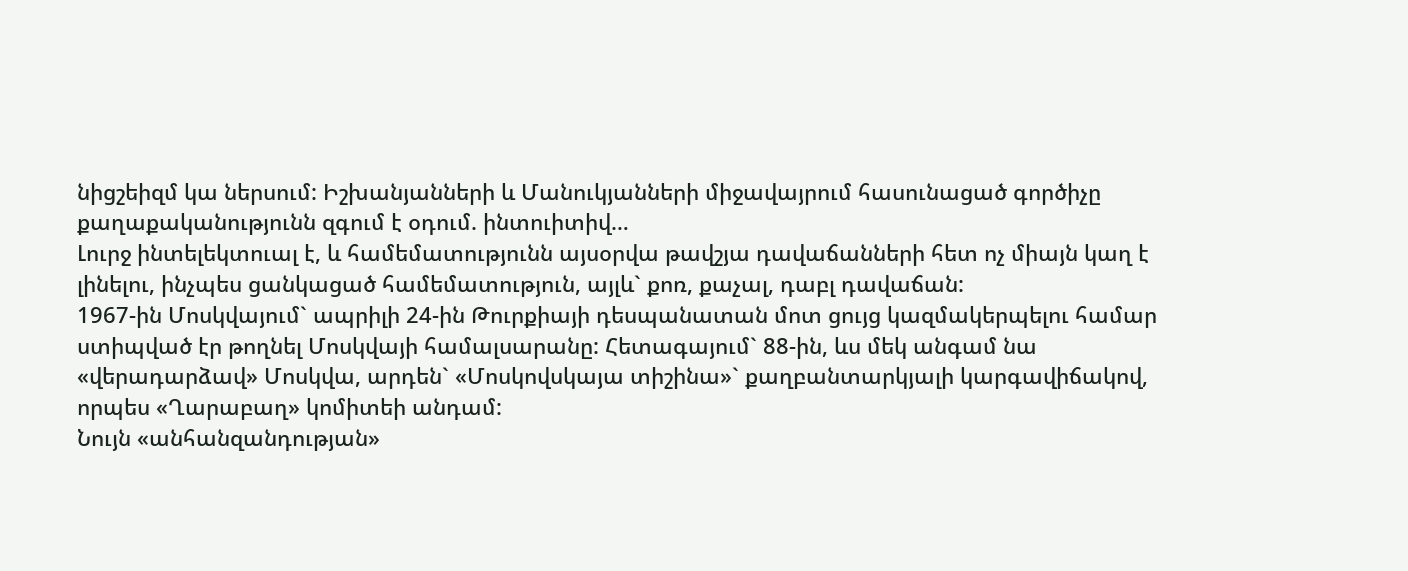նիցշեիզմ կա ներսում: Իշխանյանների և Մանուկյանների միջավայրում հասունացած գործիչը քաղաքականությունն զգում է օդում. ինտուիտիվ…
Լուրջ ինտելեկտուալ է, և համեմատությունն այսօրվա թավշյա դավաճանների հետ ոչ միայն կաղ է լինելու, ինչպես ցանկացած համեմատություն, այլև` քոռ, քաչալ, դաբլ դավաճան:
1967-ին Մոսկվայում` ապրիլի 24-ին Թուրքիայի դեսպանատան մոտ ցույց կազմակերպելու համար ստիպված էր թողնել Մոսկվայի համալսարանը: Հետագայում` 88-ին, ևս մեկ անգամ նա «վերադարձավ» Մոսկվա, արդեն` «Մոսկովսկայա տիշինա»` քաղբանտարկյալի կարգավիճակով, որպես «Ղարաբաղ» կոմիտեի անդամ:
Նույն «անհանզանդության»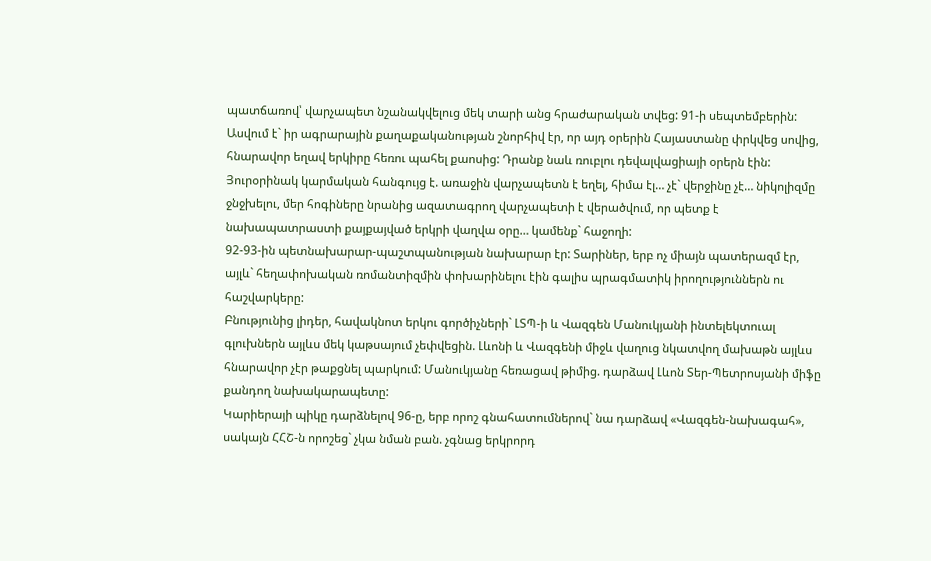պատճառով՝ վարչապետ նշանակվելուց մեկ տարի անց հրաժարական տվեց: 91-ի սեպտեմբերին: Ասվում է` իր ագրարային քաղաքականության շնորհիվ էր, որ այդ օրերին Հայաստանը փրկվեց սովից, հնարավոր եղավ երկիրը հեռու պահել քաոսից: Դրանք նաև ռուբլու դեվալվացիայի օրերն էին:
Յուրօրինակ կարմական հանգույց է. առաջին վարչապետն է եղել, հիմա էլ… չէ` վերջինը չէ… նիկոլիզմը ջնջխելու, մեր հոգիները նրանից ազատագրող վարչապետի է վերածվում, որ պետք է նախապատրաստի քայքայված երկրի վաղվա օրը… կամենք` հաջողի:
92-93-ին պետնախարար-պաշտպանության նախարար էր: Տարիներ, երբ ոչ միայն պատերազմ էր, այլև` հեղափոխական ռոմանտիզմին փոխարինելու էին գալիս պրագմատիկ իրողություններն ու հաշվարկերը:
Բնությունից լիդեր, հավակնոտ երկու գործիչների` ԼՏՊ-ի և Վազգեն Մանուկյանի ինտելեկտուալ գլուխներն այլևս մեկ կաթսայում չեփվեցին. Լևոնի և Վազգենի միջև վաղուց նկատվող մախաթն այլևս հնարավոր չէր թաքցնել պարկում: Մանուկյանը հեռացավ թիմից. դարձավ Լևոն Տեր-Պետրոսյանի միֆը քանդող նախակարապետը:
Կարիերայի պիկը դարձնելով 96-ը, երբ որոշ գնահատումներով` նա դարձավ «Վազգեն-նախագահ», սակայն ՀՀՇ-ն որոշեց` չկա նման բան. չգնաց երկրորդ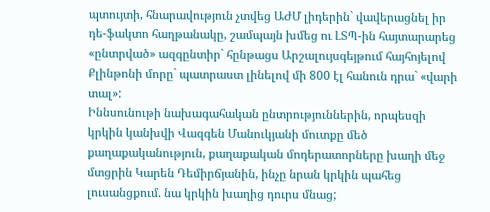պտույտի, հնարավություն չտվեց ԱԺՄ լիդերին` վավերացնել իր դե-ֆակտո հաղթանակը, շամպայն խմեց ու ԼՏՊ-ին հայտարարեց «ընտրված» ազգընտիր` հընթացս Արշալույսգեյթում հայհոյելով Քլինթոնի մորը` պատրաստ լինելով մի 800 էլ հանուն դրա` «վարի տալ»:
Իննսունութի նախագահական ընտրություններին, որպեսզի կրկին կանխվի Վազգեն Մանուկյանի մուտքը մեծ քաղաքականություն, քաղաքական մոդերատորները խաղի մեջ մտցրին Կարեն Դեմիրճյանին, ինչը նրան կրկին պահեց լուսանցքում. նա կրկին խաղից դուրս մնաց;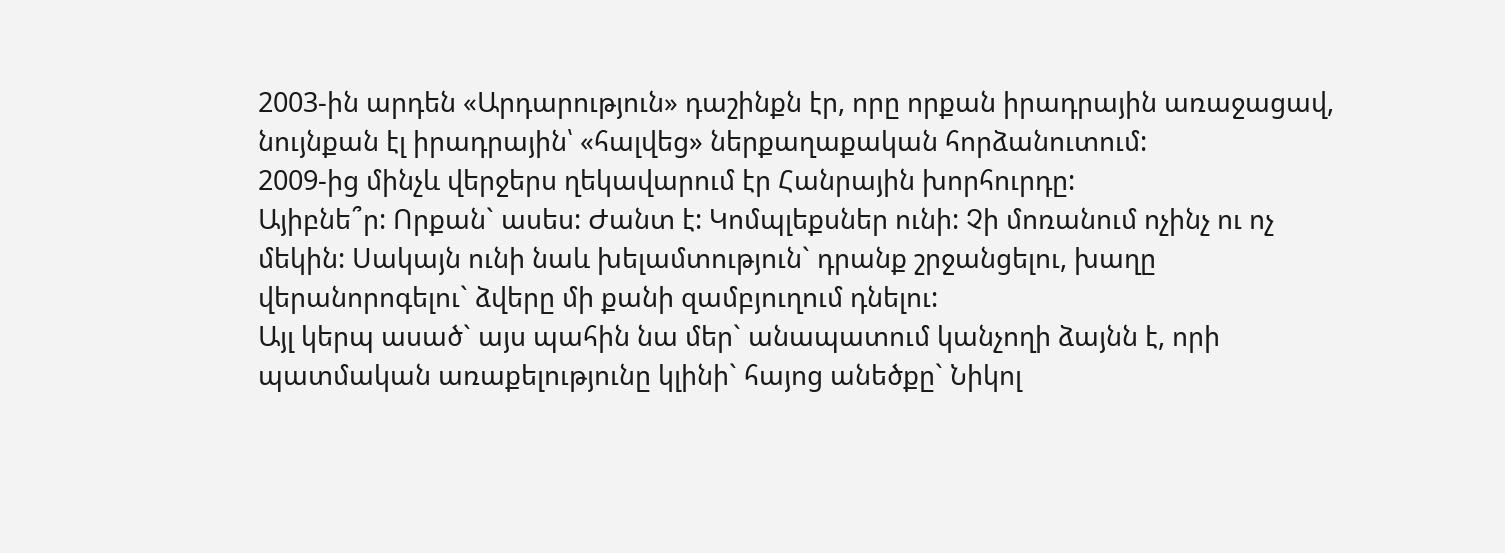2003-ին արդեն «Արդարություն» դաշինքն էր, որը որքան իրադրային առաջացավ, նույնքան էլ իրադրային՝ «հալվեց» ներքաղաքական հորձանուտում:
2009-ից մինչև վերջերս ղեկավարում էր Հանրային խորհուրդը:
Այիբնե՞ր: Որքան` ասես: Ժանտ է: Կոմպլեքսներ ունի: Չի մոռանում ոչինչ ու ոչ մեկին: Սակայն ունի նաև խելամտություն` դրանք շրջանցելու, խաղը վերանորոգելու` ձվերը մի քանի զամբյուղում դնելու:
Այլ կերպ ասած` այս պահին նա մեր` անապատում կանչողի ձայնն է, որի պատմական առաքելությունը կլինի` հայոց անեծքը` Նիկոլ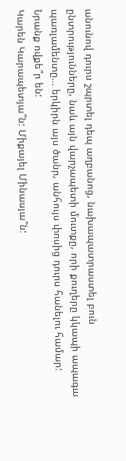անունով դուրս շպրտել դեպ աղբանոց, նախապատրաստել բուն ընտրությունները, նաև այն վարչապետի մուտքը, որի քուղերը կկապի ապագա պառլամենտը… երկիրն այս ծանր, անհույս փոսից դուրս հանելու համար:
Նրանք ովքե՞ր են:
Կարեն Կարապետյա՞ն: Միքայել Մինասյա՞ն: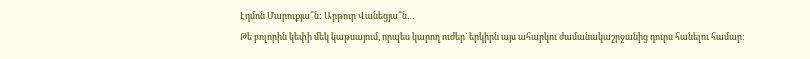Էդմոն Մարուքյա՞ն: Արթուր Վանեցյա՞ն…
Թե բոլորին կեփի մեկ կաթսայում, որպես կարող ուժեր` երկիրն այս ահարկու ժամանակաշրջանից դուրս հանելու համար: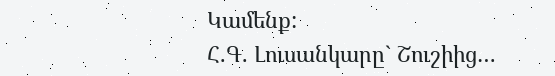Կամենք:
Հ.Գ. Լուսանկարը` Շուշիից…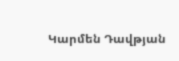Կարմեն Դավթյան